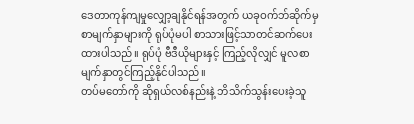ဒေတာကုန်ကျမှုလျှော့ချနိုင်ရန်အတွက် ယခုဝက်ဘ်ဆိုက်မှ စာမျက်နှာများကို ရုပ်ပုံမပါ စာသားဖြင့်သာတင်ဆက်ပေးထားပါသည်။ ရုပ်ပုံ ဗီဒီယိုများနှင့် ကြည့်လိုလျှင် မူလစာမျက်နှာတွင်ကြည့်နိုင်ပါသည်။
တပ်မတော်ကို ဆိုရှယ်လစ်နည်းနဲ့ ဘိသိက်သွန်းပေးခဲ့သူ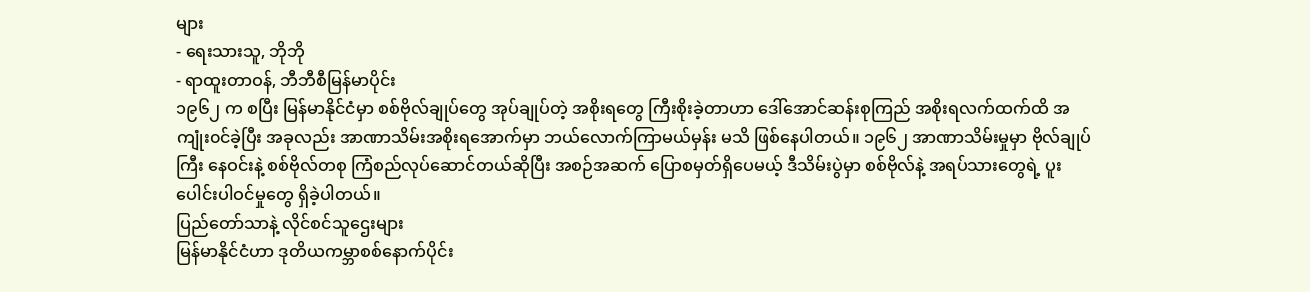များ
- ရေးသားသူ, ဘိုဘို
- ရာထူးတာဝန်, ဘီဘီစီမြန်မာပိုင်း
၁၉၆၂ က စပြီး မြန်မာနိုင်ငံမှာ စစ်ဗိုလ်ချုပ်တွေ အုပ်ချုပ်တဲ့ အစိုးရတွေ ကြီးစိုးခဲ့တာဟာ ဒေါ်အောင်ဆန်းစုကြည် အစိုးရလက်ထက်ထိ အကျုံး၀င်ခဲ့ပြီး အခုလည်း အာဏာသိမ်းအစိုးရအောက်မှာ ဘယ်လောက်ကြာမယ်မှန်း မသိ ဖြစ်နေပါတယ်။ ၁၉၆၂ အာဏာသိမ်းမှုမှာ ဗိုလ်ချုပ်ကြီး နေဝင်းနဲ့ စစ်ဗိုလ်တစု ကြံစည်လုပ်ဆောင်တယ်ဆိုပြီး အစဉ်အဆက် ပြောစမှတ်ရှိပေမယ့် ဒီသိမ်းပွဲမှာ စစ်ဗိုလ်နဲ့ အရပ်သားတွေရဲ့ ပူးပေါင်းပါဝင်မှုတွေ ရှိခဲ့ပါတယ်။
ပြည်တော်သာနဲ့ လိုင်စင်သူဌေးများ
မြန်မာနိုင်ငံဟာ ဒုတိယကမ္ဘာစစ်နောက်ပိုင်း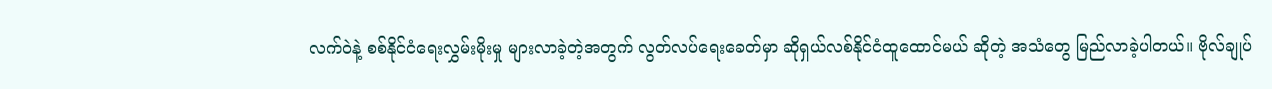လက်ဝဲနဲ့ စစ်နိုင်ငံရေးလွှမ်းမိုးမှု များလာခဲ့တဲ့အတွက် လွတ်လပ်ရေးခေတ်မှာ ဆိုရှယ်လစ်နိုင်ငံထူထောင်မယ် ဆိုတဲ့ အသံတွေ မြည်လာခဲ့ပါတယ်။ ဗိုလ်ချုပ်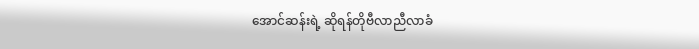အောင်ဆန်းရဲ့ ဆိုရန်တိုဗီလာညီလာခံ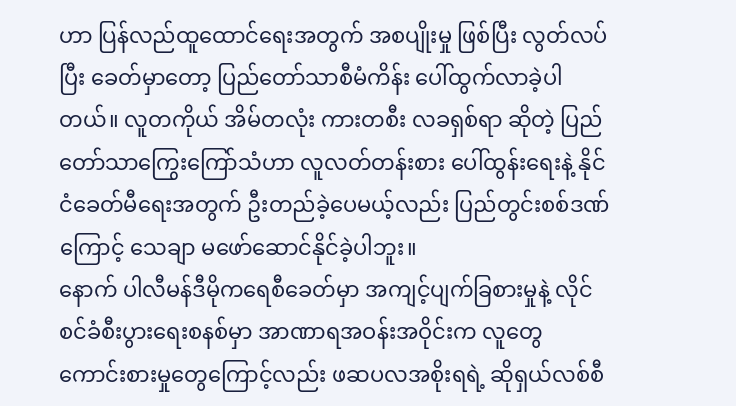ဟာ ပြန်လည်ထူထောင်ရေးအတွက် အစပျိုးမှု ဖြစ်ပြီး လွတ်လပ်ပြီး ခေတ်မှာတော့ ပြည်တော်သာစီမံကိန်း ပေါ်ထွက်လာခဲ့ပါတယ်။ လူတကိုယ် အိမ်တလုံး ကားတစီး လခရှစ်ရာ ဆိုတဲ့ ပြည်တော်သာကြွေးကြော်သံဟာ လူလတ်တန်းစား ပေါ်ထွန်းရေးနဲ့ နိုင်ငံခေတ်မီရေးအတွက် ဦးတည်ခဲ့ပေမယ့်လည်း ပြည်တွင်းစစ်ဒဏ်ကြောင့် သေချာ မဖော်ဆောင်နိုင်ခဲ့ပါဘူး။
နောက် ပါလီမန်ဒီမိုကရေစီခေတ်မှာ အကျင့်ပျက်ခြစားမှုနဲ့ လိုင်စင်ခံစီးပွားရေးစနစ်မှာ အာဏာရအဝန်းအဝိုင်းက လူတွေ ကောင်းစားမှုတွေကြောင့်လည်း ဖဆပလအစိုးရရဲ့ ဆိုရှယ်လစ်စီ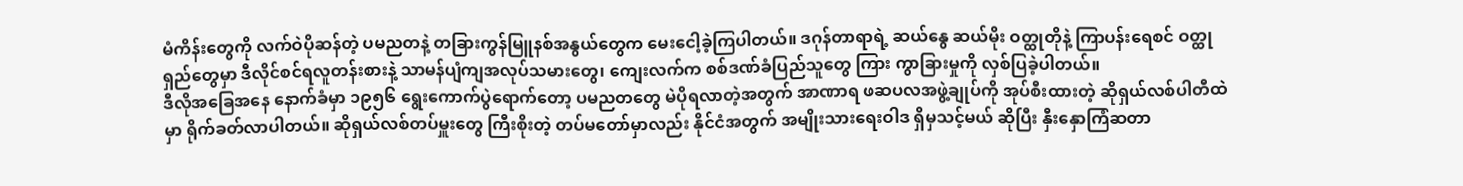မံကိန်းတွေကို လက်ဝဲပိုဆန်တဲ့ ပမညတနဲ့ တခြားကွန်မြူနစ်အနွယ်တွေက မေးငေါ့ခဲ့ကြပါတယ်။ ဒဂုန်တာရာရဲ့ ဆယ်နွေ ဆယ်မိုး ဝတ္ထုတိုနဲ့ ကြာပန်းရေစင် ဝတ္ထုရှည်တွေမှာ ဒီလိုင်စင်ရလူတန်းစားနဲ့ သာမန်ပျံကျအလုပ်သမားတွေ၊ ကျေးလက်က စစ်ဒဏ်ခံပြည်သူတွေ ကြား ကွာခြားမှုကို လှစ်ပြခဲ့ပါတယ်။
ဒီလိုအခြေအနေ နောက်ခံမှာ ၁၉၅၆ ရွေးကောက်ပွဲရောက်တော့ ပမညတတွေ မဲပိုရလာတဲ့အတွက် အာဏာရ ဖဆပလအဖွဲ့ချုပ်ကို အုပ်စီးထားတဲ့ ဆိုရှယ်လစ်ပါတီထဲမှာ ရိုက်ခတ်လာပါတယ်။ ဆိုရှယ်လစ်တပ်မှူးတွေ ကြီးစိုးတဲ့ တပ်မတော်မှာလည်း နိုင်ငံအတွက် အမျိုးသားရေးဝါဒ ရှိမှသင့်မယ် ဆိုပြီး နှီးနှောကြံဆတာ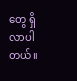တွေ ရှိလာပါတယ်။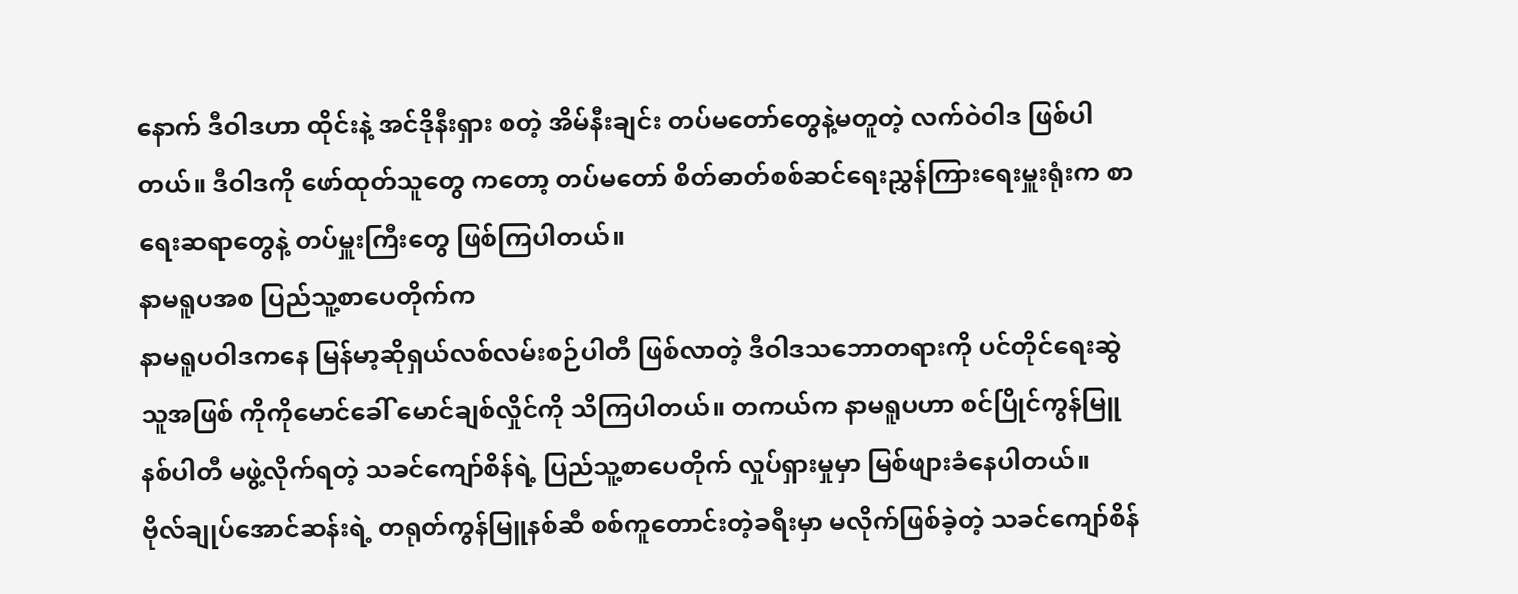နောက် ဒီဝါဒဟာ ထိုင်းနဲ့ အင်ဒိုနီးရှား စတဲ့ အိမ်နီးချင်း တပ်မတော်တွေနဲ့မတူတဲ့ လက်ဝဲဝါဒ ဖြစ်ပါတယ်။ ဒီဝါဒကို ဖော်ထုတ်သူတွေ ကတော့ တပ်မတော် စိတ်ဓာတ်စစ်ဆင်ရေးညွှန်ကြားရေးမှူးရုံးက စာရေးဆရာတွေနဲ့ တပ်မှူးကြီးတွေ ဖြစ်ကြပါတယ်။
နာမရူပအစ ပြည်သူ့စာပေတိုက်က
နာမရူပဝါဒကနေ မြန်မာ့ဆိုရှယ်လစ်လမ်းစဉ်ပါတီ ဖြစ်လာတဲ့ ဒီဝါဒသဘောတရားကို ပင်တိုင်ရေးဆွဲသူအဖြစ် ကိုကိုမောင်ခေါ် မောင်ချစ်လှိုင်ကို သိကြပါတယ်။ တကယ်က နာမရူပဟာ စင်ပြိုင်ကွန်မြူနစ်ပါတီ မဖွဲ့လိုက်ရတဲ့ သခင်ကျော်စိန်ရဲ့ ပြည်သူ့စာပေတိုက် လှုပ်ရှားမှုမှာ မြစ်ဖျားခံနေပါတယ်။
ဗိုလ်ချုပ်အောင်ဆန်းရဲ့ တရုတ်ကွန်မြူနစ်ဆီ စစ်ကူတောင်းတဲ့ခရီးမှာ မလိုက်ဖြစ်ခဲ့တဲ့ သခင်ကျော်စိန်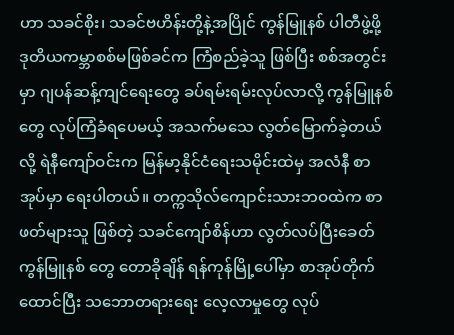ဟာ သခင်စိုး၊ သခင်ဗဟိန်းတို့နဲ့အပြိုင် ကွန်မြူနစ် ပါတီဖွဲ့ဖို့ ဒုတိယကမ္ဘာစစ်မဖြစ်ခင်က ကြံစည်ခဲ့သူ ဖြစ်ပြီး စစ်အတွင်းမှာ ဂျပန်ဆန့်ကျင်ရေးတွေ ခပ်ရမ်းရမ်းလုပ်လာလို့ ကွန်မြူနစ်တွေ လုပ်ကြံခံရပေမယ့် အသက်မသေ လွတ်မြောက်ခဲ့တယ်လို့ ရဲနီကျော်ဝင်းက မြန်မာ့နိုင်ငံရေးသမိုင်းထဲမှ အလံနီ စာအုပ်မှာ ရေးပါတယ်။ တက္ကသိုလ်ကျောင်းသားဘဝထဲက စာဖတ်များသူ ဖြစ်တဲ့ သခင်ကျော်စိန်ဟာ လွတ်လပ်ပြီးခေတ် ကွန်မြူနစ် တွေ တောခိုချိန် ရန်ကုန်မြို့ပေါ်မှာ စာအုပ်တိုက်ထောင်ပြီး သဘောတရားရေး လေ့လာမှုတွေ လုပ်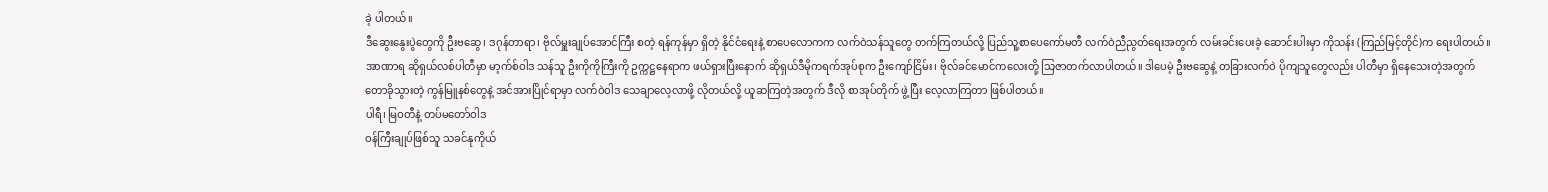ခဲ့ ပါတယ်။
ဒီဆွေးနွေးပွဲတွေကို ဦးဗဆွေ၊ ဒဂုန်တာရာ၊ ဗိုလ်မှူးချုပ်အောင်ကြီး စတဲ့ ရန်ကုန်မှာ ရှိတဲ့ နိုင်ငံရေးနဲ့ စာပေလောကက လက်ဝဲသန်သူတွေ တက်ကြတယ်လို့ ပြည်သူ့စာပေကော်မတီ လက်ဝဲညီညွတ်ရေးအတွက် လမ်းခင်းပေးခဲ့ ဆောင်းပါးမှာ ကိုသန်း (ကြည်မြင့်တိုင်)က ရေးပါတယ်။ အာဏာရ ဆိုရှယ်လစ်ပါတီမှာ မာ့က်စ်ဝါဒ သန်သူ ဦးကိုကိုကြီးကို ဥက္ကဋ္ဌနေရာက ဖယ်ရှားပြီးနောက် ဆိုရှယ်ဒီမိုကရက်အုပ်စုက ဦးကျော်ငြိမ်း၊ ဗိုလ်ခင်မောင်ကလေးတို့ သြဇာတက်လာပါတယ်။ ဒါပေမဲ့ ဦးဗဆွေနဲ့ တခြားလက်ဝဲ ပိုကျသူတွေလည်း ပါတီမှာ ရှိနေသေးတဲ့အတွက် တောခိုသွားတဲ့ ကွန်မြူနစ်တွေနဲ့ အင်အားပြိုင်ရာမှာ လက်ဝဲဝါဒ သေချာလေ့လာဖို့ လိုတယ်လို့ ယူဆကြတဲ့အတွက် ဒီလို စာအုပ်တိုက် ဖွဲ့ပြီး လေ့လာကြတာ ဖြစ်ပါတယ်။
ပါရီ၊ မြဝတီနဲ့ တပ်မတော်ဝါဒ
ဝန်ကြီးချုပ်ဖြစ်သူ သခင်နုကိုယ်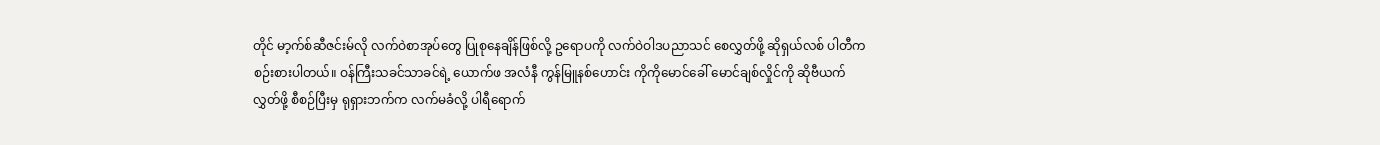တိုင် မာ့က်စ်ဆီဇင်းမ်လို လက်ဝဲစာအုပ်တွေ ပြုစုနေချိန်ဖြစ်လို့ ဥရောပကို လက်ဝဲဝါဒပညာသင် စေလွှတ်ဖို့ ဆိုရှယ်လစ် ပါတီက စဉ်းစားပါတယ်။ ဝန်ကြီးသခင်သာခင်ရဲ့ ယောက်ဖ အလံနီ ကွန်မြူနစ်ဟောင်း ကိုကိုမောင်ခေါ် မောင်ချစ်လှိုင်ကို ဆိုဗီယက်လွှတ်ဖို့ စီစဉ်ပြီးမှ ရုရှားဘက်က လက်မခံလို့ ပါရီရောက်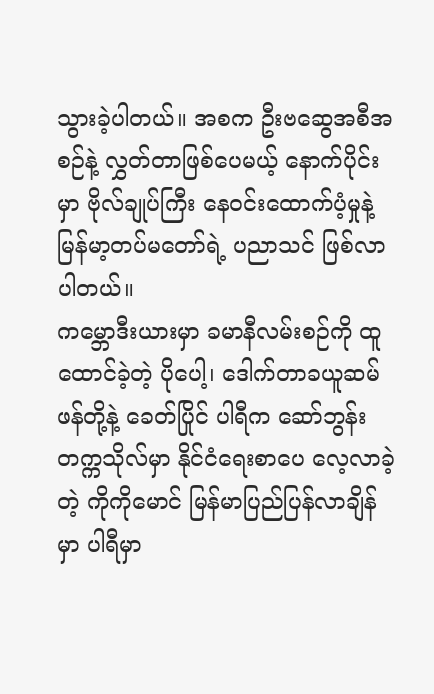သွားခဲ့ပါတယ်။ အစက ဦးဗဆွေအစီအစဉ်နဲ့ လွှတ်တာဖြစ်ပေမယ့် နောက်ပိုင်းမှာ ဗိုလ်ချုပ်ကြီး နေဝင်းထောက်ပံ့မှုနဲ့ မြန်မာ့တပ်မတော်ရဲ့ ပညာသင် ဖြစ်လာပါတယ်။
ကမ္ဘောဒီးယားမှာ ခမာနီလမ်းစဉ်ကို ထူထောင်ခဲ့တဲ့ ပိုပေါ့၊ ဒေါက်တာခယူဆမ်ဖန်တို့နဲ့ ခေတ်ပြိုင် ပါရီက ဆော်ဘွန်းတက္ကသိုလ်မှာ နိုင်ငံရေးစာပေ လေ့လာခဲ့တဲ့ ကိုကိုမောင် မြန်မာပြည်ပြန်လာချိန်မှာ ပါရီမှာ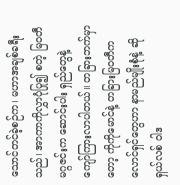သောင်တင်ခဲ့စဉ်က၊ မဟာအချစ်ခရီးသည်၊ အာကာကိုလွှာပုံပြု၍ စတဲ့ မြဝတီမဂ္ဂဇင်းက ဆောင်းပါး ရှည်တွေနဲ့ ကျော်ကြားလာပါတယ်။ တခြားဘက်မှာတော့ ကိုကိုမောင်နဲ့ တခြားမြဝတီကလောင်ရှင်တွေဟာ နာမည်မျိုးစုံနဲ့ ဆိုရှယ်လစ် ဝါဒ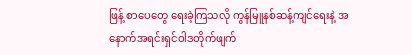ဖြန့် စာပေတွေ ရေးခဲ့ကြသလို ကွန်မြူနစ်ဆန့်ကျင်ရေးနဲ့ အနောက်အရင်းရှင်ဝါဒတိုက်ဖျက်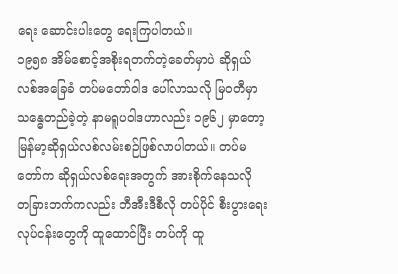ရေး ဆောင်းပါးတွေ ရေးကြပါတယ်။
၁၉၅၈ အိမ်စောင့်အစိုးရတက်တဲ့ခေတ်မှာပဲ ဆိုရှယ်လစ်အခြေခံ တပ်မတော်ဝါဒ ပေါ်လာသလို မြဝတီမှာ သန္ဓေတည်ခဲ့တဲ့ နာမရူပဝါဒဟာလည်း ၁၉၆၂ မှာတော့ မြန်မာ့ဆိုရှယ်လစ်လမ်းစဉ်ဖြစ်လာပါတယ်။ တပ်မတော်က ဆိုရှယ်လစ်ရေးအတွက် အားစိုက်နေသလို တခြားဘက်ကလည်း ဘီအီးဒီစီလို တပ်ပိုင် စီးပွားရေးလုပ်ငန်းတွေကို ထူထောင်ပြီး တပ်ကို ထူ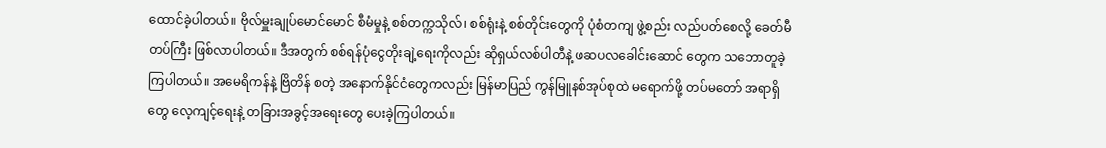ထောင်ခဲ့ပါတယ်။ ဗိုလ်မှူးချုပ်မောင်မောင် စီမံမှုနဲ့ စစ်တက္ကသိုလ်၊ စစ်ရုံးနဲ့ စစ်တိုင်းတွေကို ပုံစံတကျ ဖွဲ့စည်း လည်ပတ်စေလို့ ခေတ်မီတပ်ကြီး ဖြစ်လာပါတယ်။ ဒီအတွက် စစ်ရန်ပုံငွေတိုးချဲ့ရေးကိုလည်း ဆိုရှယ်လစ်ပါတီနဲ့ ဖဆပလခေါင်းဆောင် တွေက သဘောတူခဲ့ကြပါတယ်။ အမေရိကန်နဲ့ ဗြိတိန် စတဲ့ အနောက်နိုင်ငံတွေကလည်း မြန်မာပြည် ကွန်မြူနစ်အုပ်စုထဲ မရောက်ဖို့ တပ်မတော် အရာရှိတွေ လေ့ကျင့်ရေးနဲ့ တခြားအခွင့်အရေးတွေ ပေးခဲ့ကြပါတယ်။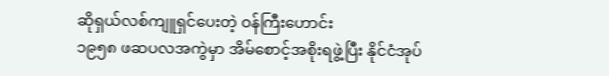ဆိုရှယ်လစ်ကျူရှင်ပေးတဲ့ ဝန်ကြီးဟောင်း
၁၉၅၈ ဖဆပလအကွဲမှာ အိမ်စောင့်အစိုးရဖွဲ့ပြီး နိုင်ငံအုပ်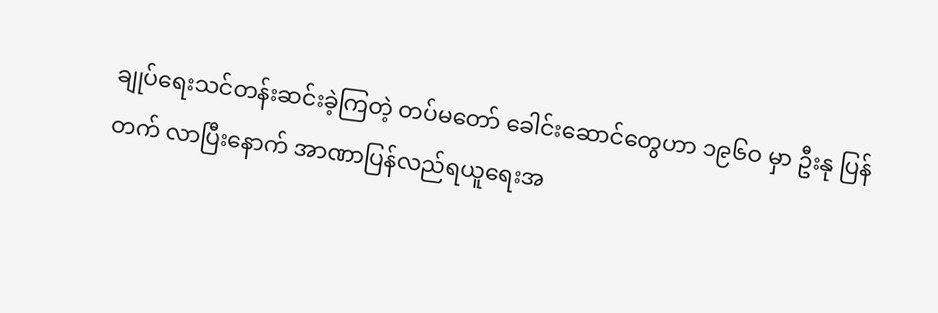ချုပ်ရေးသင်တန်းဆင်းခဲ့ကြတဲ့ တပ်မတော် ခေါင်းဆောင်တွေဟာ ၁၉၆ဝ မှာ ဦးနု ပြန်တက် လာပြီးနောက် အာဏာပြန်လည်ရယူရေးအ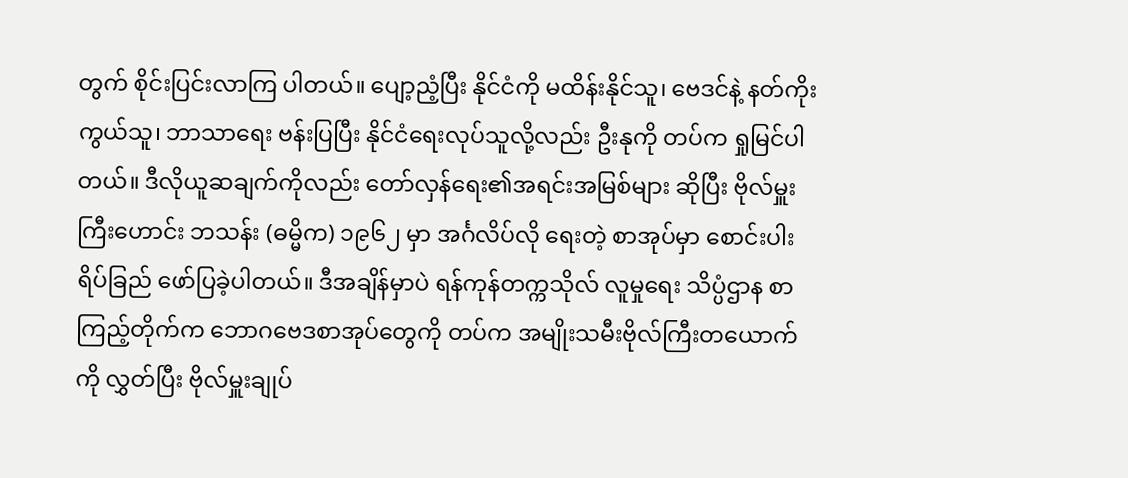တွက် စိုင်းပြင်းလာကြ ပါတယ်။ ပျော့ညံ့ပြီး နိုင်ငံကို မထိန်းနိုင်သူ၊ ဗေဒင်နဲ့ နတ်ကိုးကွယ်သူ၊ ဘာသာရေး ဗန်းပြပြီး နိုင်ငံရေးလုပ်သူလို့လည်း ဦးနုကို တပ်က ရှုမြင်ပါတယ်။ ဒီလိုယူဆချက်ကိုလည်း တော်လှန်ရေး၏အရင်းအမြစ်များ ဆိုပြီး ဗိုလ်မှူးကြီးဟောင်း ဘသန်း (ဓမ္မိက) ၁၉၆၂ မှာ အင်္ဂလိပ်လို ရေးတဲ့ စာအုပ်မှာ စောင်းပါးရိပ်ခြည် ဖော်ပြခဲ့ပါတယ်။ ဒီအချိန်မှာပဲ ရန်ကုန်တက္ကသိုလ် လူမှုရေး သိပ္ပံဌာန စာကြည့်တိုက်က ဘောဂဗေဒစာအုပ်တွေကို တပ်က အမျိုးသမီးဗိုလ်ကြီးတယောက်ကို လွှတ်ပြီး ဗိုလ်မှူးချုပ်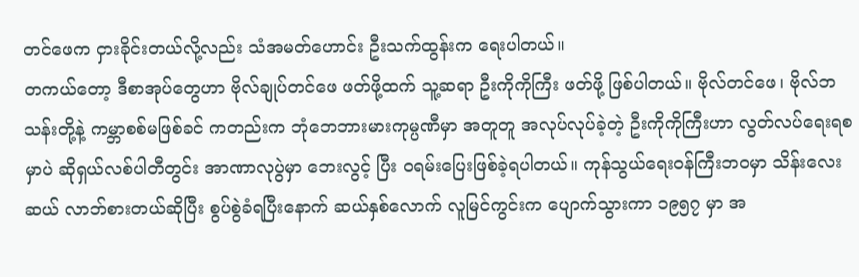တင်ဖေက ငှားခိုင်းတယ်လို့လည်း သံအမတ်ဟောင်း ဦးသက်ထွန်းက ရေးပါတယ်။
တကယ်တော့ ဒီစာအုပ်တွေဟာ ဗိုလ်ချုပ်တင်ဖေ ဖတ်ဖို့ထက် သူ့ဆရာ ဦးကိုကိုကြီး ဖတ်ဖို့ ဖြစ်ပါတယ်။ ဗိုလ်တင်ဖေ၊ ဗိုလ်ဘသန်းတို့နဲ့ ကမ္ဘာစစ်မဖြစ်ခင် ကတည်းက ဘုံဘေဘားမားကုမ္ပဏီမှာ အတူတူ အလုပ်လုပ်ခဲ့တဲ့ ဦးကိုကိုကြီးဟာ လွတ်လပ်ရေးရစမှာပဲ ဆိုရှယ်လစ်ပါတီတွင်း အာဏာလုပွဲမှာ ဘေးလွင့် ပြီး ဝရမ်းပြေးဖြစ်ခဲ့ရပါတယ်။ ကုန်သွယ်ရေးဝန်ကြီးဘဝမှာ သိန်းလေးဆယ် လာဘ်စားတယ်ဆိုပြီး စွပ်စွဲခံရပြီးနောက် ဆယ်နှစ်လောက် လူမြင်ကွင်းက ပျောက်သွားကာ ၁၉၅၇ မှာ အ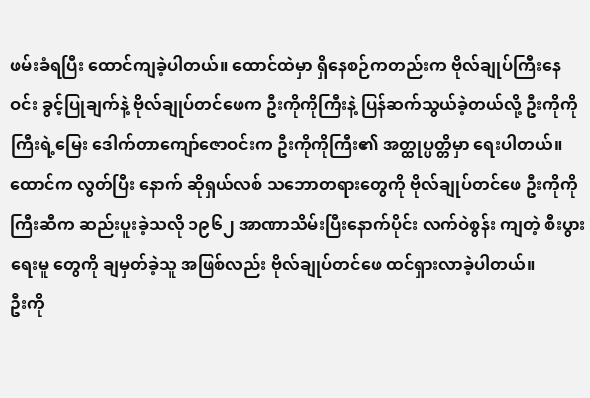ဖမ်းခံရပြီး ထောင်ကျခဲ့ပါတယ်။ ထောင်ထဲမှာ ရှိနေစဉ်ကတည်းက ဗိုလ်ချုပ်ကြီးနေဝင်း ခွင့်ပြုချက်နဲ့ ဗိုလ်ချုပ်တင်ဖေက ဦးကိုကိုကြီးနဲ့ ပြန်ဆက်သွယ်ခဲ့တယ်လို့ ဦးကိုကိုကြီးရဲ့မြေး ဒေါက်တာကျော်ဇောဝင်းက ဦးကိုကိုကြီး၏ အတ္ထုပ္ပတ္တိမှာ ရေးပါတယ်။ ထောင်က လွတ်ပြီး နောက် ဆိုရှယ်လစ် သဘောတရားတွေကို ဗိုလ်ချုပ်တင်ဖေ ဦးကိုကိုကြီးဆီက ဆည်းပူးခဲ့သလို ၁၉၆၂ အာဏာသိမ်းပြီးနောက်ပိုင်း လက်ဝဲစွန်း ကျတဲ့ စီးပွားရေးမူ တွေကို ချမှတ်ခဲ့သူ အဖြစ်လည်း ဗိုလ်ချုပ်တင်ဖေ ထင်ရှားလာခဲ့ပါတယ်။
ဦးကို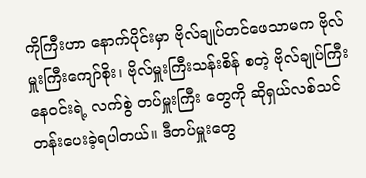ကိုကြီးဟာ နောက်ပိုင်းမှာ ဗိုလ်ချုပ်တင်ဖေသာမက ဗိုလ်မှူးကြီးကျော်စိုး၊ ဗိုလ်မှူးကြီးသန်းစိန် စတဲ့ ဗိုလ်ချုပ်ကြီးနေဝင်းရဲ့ လက်စွဲ တပ်မှူးကြီး တွေကို ဆိုရှယ်လစ်သင်တန်းပေးခဲ့ရပါတယ်။ ဒီတပ်မှူးတွေ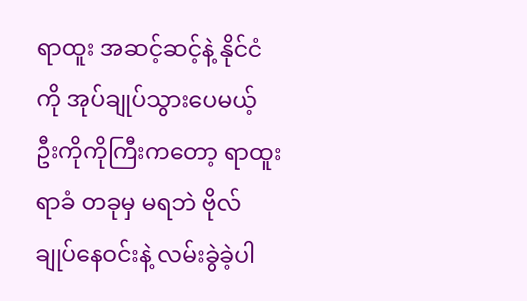ရာထူး အဆင့်ဆင့်နဲ့ နိုင်ငံကို အုပ်ချုပ်သွားပေမယ့် ဦးကိုကိုကြီးကတော့ ရာထူးရာခံ တခုမှ မရဘဲ ဗိုလ်ချုပ်နေဝင်းနဲ့ လမ်းခွဲခဲ့ပါ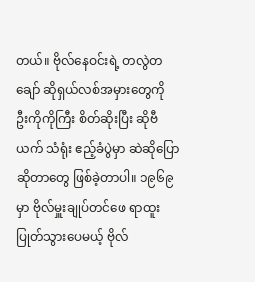တယ်။ ဗိုလ်နေဝင်းရဲ့ တလွဲတချော် ဆိုရှယ်လစ်အမှားတွေကို ဦးကိုကိုကြီး စိတ်ဆိုးပြီး ဆိုဗီယက် သံရုံး ဧည့်ခံပွဲမှာ ဆဲဆိုပြောဆိုတာတွေ ဖြစ်ခဲ့တာပါ။ ၁၉၆၉ မှာ ဗိုလ်မှူးချုပ်တင်ဖေ ရာထူးပြုတ်သွားပေမယ့် ဗိုလ်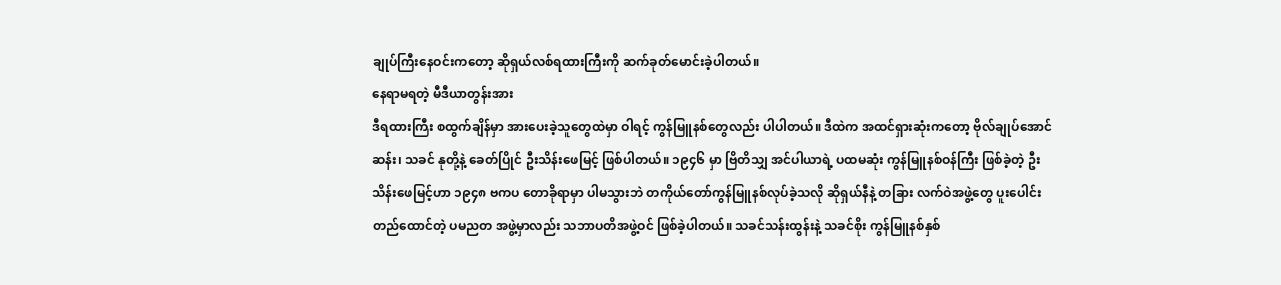ချုပ်ကြီးနေဝင်းကတော့ ဆိုရှယ်လစ်ရထားကြီးကို ဆက်ခုတ်မောင်းခဲ့ပါတယ်။
နေရာမရတဲ့ မီဒီယာတွန်းအား
ဒီရထားကြီး စထွက်ချိန်မှာ အားပေးခဲ့သူတွေထဲမှာ ဝါရင့် ကွန်မြူနစ်တွေလည်း ပါပါတယ်။ ဒီထဲက အထင်ရှားဆုံးကတော့ ဗိုလ်ချုပ်အောင်ဆန်း၊ သခင် နုတို့နဲ့ ခေတ်ပြိုင် ဦးသိန်းဖေမြင့် ဖြစ်ပါတယ်။ ၁၉၄၆ မှာ ဗြိတိသျှ အင်ပါယာရဲ့ ပထမဆုံး ကွန်မြူနစ်ဝန်ကြီး ဖြစ်ခဲ့တဲ့ ဦးသိန်းဖေမြင့်ဟာ ၁၉၄၈ ဗကပ တောခိုရာမှာ ပါမသွားဘဲ တကိုယ်တော်ကွန်မြူနစ်လုပ်ခဲ့သလို ဆိုရှယ်နီနဲ့ တခြား လက်ဝဲအဖွဲ့တွေ ပူးပေါင်းတည်ထောင်တဲ့ ပမညတ အဖွဲ့မှာလည်း သဘာပတိအဖွဲ့ဝင် ဖြစ်ခဲ့ပါတယ်။ သခင်သန်းထွန်းနဲ့ သခင်စိုး ကွန်မြူနစ်နှစ်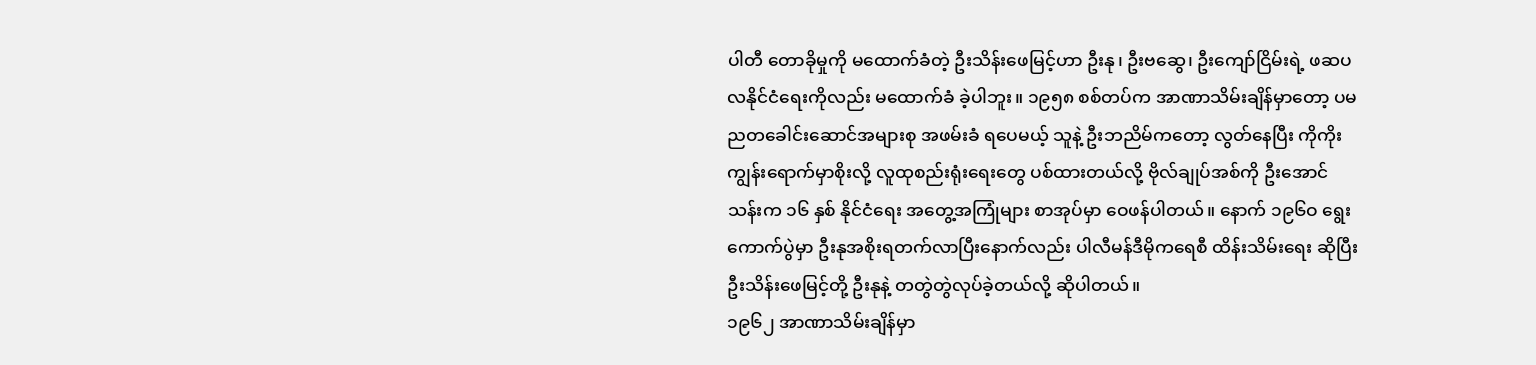ပါတီ တောခိုမှုကို မထောက်ခံတဲ့ ဦးသိန်းဖေမြင့်ဟာ ဦးနု၊ ဦးဗဆွေ၊ ဦးကျော်ငြိမ်းရဲ့ ဖဆပလနိုင်ငံရေးကိုလည်း မထောက်ခံ ခဲ့ပါဘူး။ ၁၉၅၈ စစ်တပ်က အာဏာသိမ်းချိန်မှာတော့ ပမညတခေါင်းဆောင်အများစု အဖမ်းခံ ရပေမယ့် သူနဲ့ ဦးဘညိမ်ကတော့ လွတ်နေပြီး ကိုကိုးကျွန်းရောက်မှာစိုးလို့ လူထုစည်းရုံးရေးတွေ ပစ်ထားတယ်လို့ ဗိုလ်ချုပ်အစ်ကို ဦးအောင်သန်းက ၁၆ နှစ် နိုင်ငံရေး အတွေ့အကြုံများ စာအုပ်မှာ ဝေဖန်ပါတယ်။ နောက် ၁၉၆ဝ ရွေးကောက်ပွဲမှာ ဦးနုအစိုးရတက်လာပြီးနောက်လည်း ပါလီမန်ဒီမိုကရေစီ ထိန်းသိမ်းရေး ဆိုပြီး ဦးသိန်းဖေမြင့်တို့ ဦးနုနဲ့ တတွဲတွဲလုပ်ခဲ့တယ်လို့ ဆိုပါတယ်။
၁၉၆၂ အာဏာသိမ်းချိန်မှာ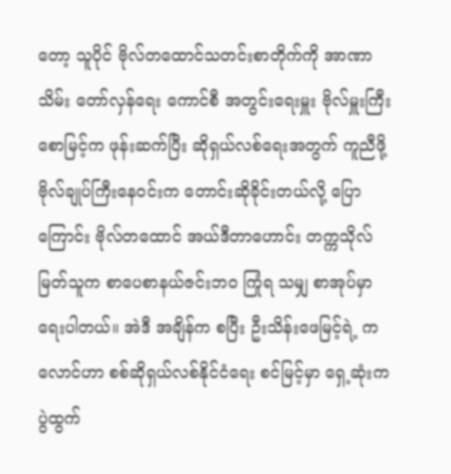တော့ သူပိုင် ဗိုလ်တထောင်သတင်းစာတိုက်ကို အာဏာသိမ်း တော်လှန်ရေး ကောင်စီ အတွင်းရေးမှူး ဗိုလ်မှူးကြီး စောမြင့်က ဖုန်းဆက်ပြီး ဆိုရှယ်လစ်ရေးအတွက် ကူညီဖို့ ဗိုလ်ချုပ်ကြီးနေဝင်းက တောင်းဆိုခိုင်းတယ်လို့ ပြောကြောင်း ဗိုလ်တထောင် အယ်ဒီတာဟောင်း တက္ကသိုလ် မြတ်သူက စာပေစာနယ်ဇင်းဘဝ ကြုံရ သမျှ စာအုပ်မှာ ရေးပါတယ်။ အဲဒီ အချိန်က စပြီး ဦးသိန်းဖေမြင့်ရဲ့ ကလောင်ဟာ စစ်ဆိုရှယ်လစ်နိုင်ငံရေး စင်မြင့်မှာ ရှေ့ဆုံးက ပွဲထွက်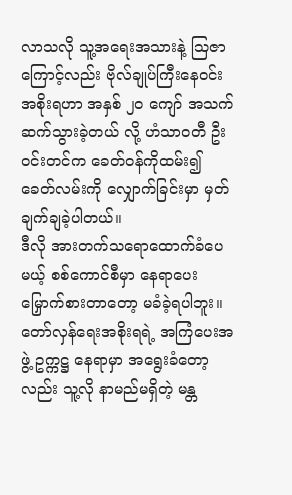လာသလို သူ့အရေးအသားနဲ့ သြဇာကြောင့်လည်း ဗိုလ်ချုပ်ကြီးနေဝင်း အစိုးရဟာ အနှစ် ၂ဝ ကျော် အသက်ဆက်သွားခဲ့တယ် လို့ ဟံသာဝတီ ဦးဝင်းတင်က ခေတ်ဝန်ကိုထမ်း၍ ခေတ်လမ်းကို လျှောက်ခြင်းမှာ မှတ်ချက်ချခဲ့ပါတယ်။
ဒီလို အားတက်သရောထောက်ခံပေမယ့် စစ်ကောင်စီမှာ နေရာပေး မြှောက်စားတာတော့ မခံခဲ့ရပါဘူး။ တော်လှန်ရေးအစိုးရရဲ့ အကြံပေးအဖွဲ့ ဥက္ကဋ္ဌ နေရာမှာ အရွေးခံတော့လည်း သူ့လို နာမည်မရှိတဲ့ မန္တ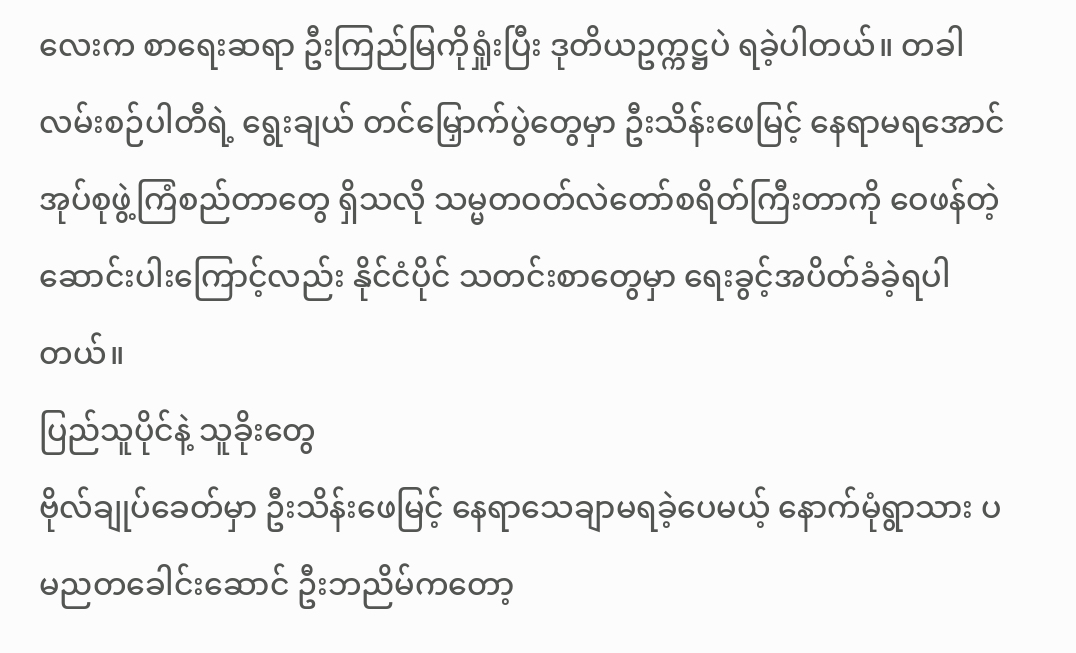လေးက စာရေးဆရာ ဦးကြည်မြကိုရှုံးပြီး ဒုတိယဥက္ကဋ္ဌပဲ ရခဲ့ပါတယ်။ တခါ လမ်းစဉ်ပါတီရဲ့ ရွေးချယ် တင်မြှောက်ပွဲတွေမှာ ဦးသိန်းဖေမြင့် နေရာမရအောင် အုပ်စုဖွဲ့ကြံစည်တာတွေ ရှိသလို သမ္မတဝတ်လဲတော်စရိတ်ကြီးတာကို ဝေဖန်တဲ့ဆောင်းပါးကြောင့်လည်း နိုင်ငံပိုင် သတင်းစာတွေမှာ ရေးခွင့်အပိတ်ခံခဲ့ရပါတယ်။
ပြည်သူပိုင်နဲ့ သူခိုးတွေ
ဗိုလ်ချုပ်ခေတ်မှာ ဦးသိန်းဖေမြင့် နေရာသေချာမရခဲ့ပေမယ့် နောက်မုံရွာသား ပမညတခေါင်းဆောင် ဦးဘညိမ်ကတော့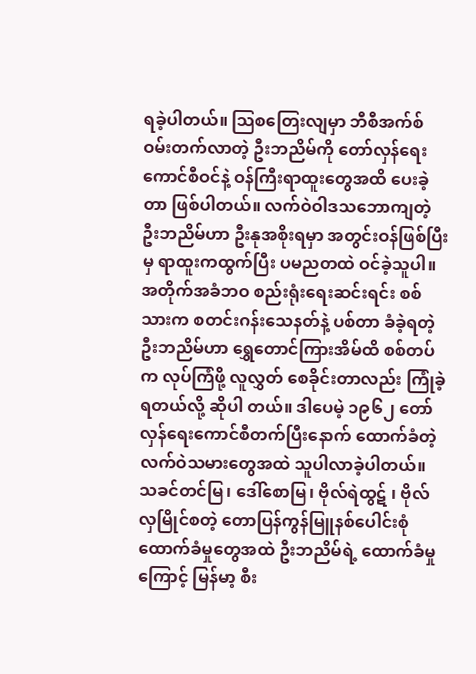ရခဲ့ပါတယ်။ သြစတြေးလျမှာ ဘီစီအက်စ်ဝမ်းတက်လာတဲ့ ဦးဘညိမ်ကို တော်လှန်ရေး ကောင်စီဝင်နဲ့ ဝန်ကြီးရာထူးတွေအထိ ပေးခဲ့တာ ဖြစ်ပါတယ်။ လက်ဝဲဝါဒသဘောကျတဲ့ ဦးဘညိမ်ဟာ ဦးနုအစိုးရမှာ အတွင်းဝန်ဖြစ်ပြီးမှ ရာထူးကထွက်ပြီး ပမညတထဲ ဝင်ခဲ့သူပါ။ အတိုက်အခံဘဝ စည်းရုံးရေးဆင်းရင်း စစ်သားက စတင်းဂန်းသေနတ်နဲ့ ပစ်တာ ခံခဲ့ရတဲ့ ဦးဘညိမ်ဟာ ရွှေတောင်ကြားအိမ်ထိ စစ်တပ်က လုပ်ကြံဖို့ လူလွှတ် စေခိုင်းတာလည်း ကြုံခဲ့ရတယ်လို့ ဆိုပါ တယ်။ ဒါပေမဲ့ ၁၉၆၂ တော်လှန်ရေးကောင်စီတက်ပြီးနောက် ထောက်ခံတဲ့ လက်ဝဲသမားတွေအထဲ သူပါလာခဲ့ပါတယ်။
သခင်တင်မြ၊ ဒေါ်စောမြ၊ ဗိုလ်ရဲထွဋ် ၊ ဗိုလ်လှမြိုင်စတဲ့ တောပြန်ကွန်မြူနစ်ပေါင်းစုံ ထောက်ခံမှုတွေအထဲ ဦးဘညိမ်ရဲ့ ထောက်ခံမှုကြောင့် မြန်မာ့ စီး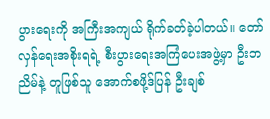ပွားရေးကို အကြီးအကျယ် ရိုက်ခတ်ခဲ့ပါတယ်။ တော်လှန်ရေးအစိုးရရဲ့ စီးပွားရေးအကြံပေးအဖွဲ့မှာ ဦးဘညိမ်နဲ့ တူဖြစ်သူ အောက်စဖို့ဒ်ပြန် ဦးချစ်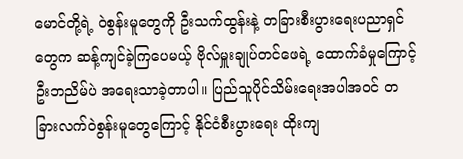မောင်တို့ရဲ့ ဝဲစွန်းမူတွေကို ဦးသက်ထွန်းနဲ့ တခြားစီးပွားရေးပညာရှင်တွေက ဆန့်ကျင်ခဲ့ကြပေမယ့် ဗိုလ်မှူးချုပ်တင်ဖေရဲ့ ထောက်ခံမှုကြောင့် ဦးဘညိမ်ပဲ အရေးသာခဲ့တာပါ။ ပြည်သူပိုင်သိမ်းရေးအပါအဝင် တခြားလက်ဝဲစွန်းမူတွေကြောင့် နိုင်ငံစီးပွားရေး ထိုးကျ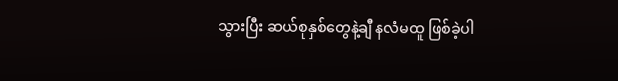သွားပြီး ဆယ်စုနှစ်တွေနဲ့ချီ နလံမထူ ဖြစ်ခဲ့ပါ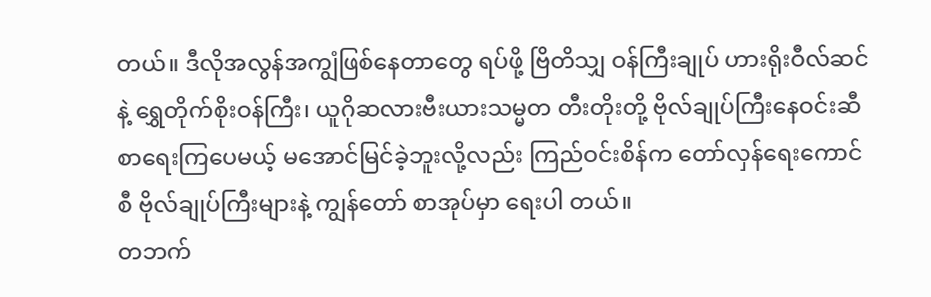တယ်။ ဒီလိုအလွန်အကျွံဖြစ်နေတာတွေ ရပ်ဖို့ ဗြိတိသျှ ဝန်ကြီးချုပ် ဟားရိုးဝီလ်ဆင်နဲ့ ရွှေတိုက်စိုးဝန်ကြီး၊ ယူဂိုဆလားဗီးယားသမ္မတ တီးတိုးတို့ ဗိုလ်ချုပ်ကြီးနေဝင်းဆီ စာရေးကြပေမယ့် မအောင်မြင်ခဲ့ဘူးလို့လည်း ကြည်ဝင်းစိန်က တော်လှန်ရေးကောင်စီ ဗိုလ်ချုပ်ကြီးများနဲ့ ကျွန်တော် စာအုပ်မှာ ရေးပါ တယ်။
တဘက်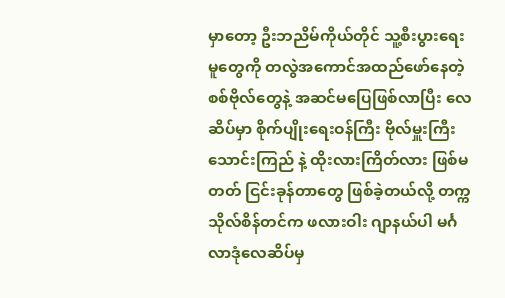မှာတော့ ဦးဘညိမ်ကိုယ်တိုင် သူ့စီးပွားရေးမူတွေကို တလွဲအကောင်အထည်ဖော်နေတဲ့ စစ်ဗိုလ်တွေနဲ့ အဆင်မပြေဖြစ်လာပြီး လေဆိပ်မှာ စိုက်ပျိုးရေးဝန်ကြီး ဗိုလ်မှူးကြီးသောင်းကြည် နဲ့ ထိုးလားကြိတ်လား ဖြစ်မတတ် ငြင်းခုန်တာတွေ ဖြစ်ခဲ့တယ်လို့ တက္ကသိုလ်စိန်တင်က ဖလားဝါး ဂျာနယ်ပါ မင်္ဂလာဒုံလေဆိပ်မှ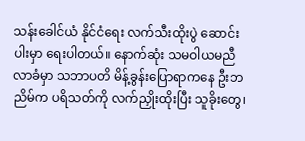သန်းခေါင်ယံ နိုင်ငံရေး လက်သီးထိုးပွဲ ဆောင်းပါးမှာ ရေးပါတယ်။ နောက်ဆုံး သမဝါယမညီလာခံမှာ သဘာပတိ မိန့်ခွန်းပြောရာကနေ ဦးဘညိမ်က ပရိသတ်ကို လက်ညှိုးထိုးပြီး သူခိုးတွေ၊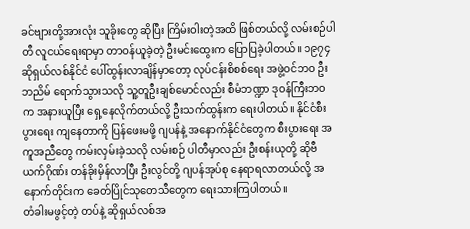ခင်ဗျားတို့အားလုံး သူခိုးတွေ ဆိုပြီး ကြိမ်းဝါးတဲ့အထိ ဖြစ်တယ်လို့ လမ်းစဉ်ပါတီ လူငယ်ရေးရာမှာ တာဝန်ယူခဲ့တဲ့ ဦးမင်းထွေးက ပြောပြခဲ့ပါတယ်။ ၁၉၇၄ ဆိုရှယ်လစ်နိုင်ငံ ပေါ်ထွန်းလာချိန်မှာတော့ လုပ်ငန်းစိစစ်ရေး အဖွဲ့ဝင်ဘဝ ဦးဘညိမ် ရောက်သွားသလို သူ့တူဦးချစ်မောင်လည်း စီမံဘဏ္ဍာ ဒုဝန်ကြီးဘဝက အနားယူပြီး ရှေ့နေလိုက်တယ်လို့ ဦးသက်ထွန်းက ရေးပါတယ်။ နိုင်ငံစီးပွားရေး ကျနေတာကို ပြန်ဖေးမဖို့ ဂျပန်နဲ့ အနောက်နိုင်ငံတွေက စီးပွားရေး အကူအညီတွေ ကမ်းလှမ်းခဲ့သလို လမ်းစဉ် ပါတီမှာလည်း ဦးစန်းယုတို့ ဆိုဗီယက်ဂိုဏ်း တန်ခိုးမှိန်လာပြီး ဦးလွင်တို့ ဂျပန်အုပ်စု နေရာရလာတယ်လို့ အနောက်တိုင်းက ခေတ်ပြိုင်သုတေသီတွေက ရေးသားကြပါတယ်။
တံခါးမဖွင့်တဲ့ တပ်နဲ့ ဆိုရှယ်လစ်အ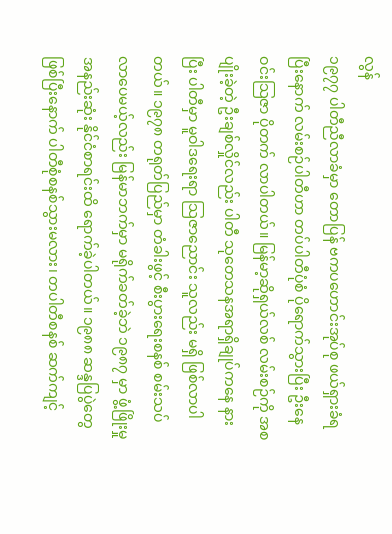လွန်
၁၉၇၇ ပါတီညီလာခံမှာ တောပြန် ဗကပဟောင်းအုပ်စု ဖယ်ရှားခံရပြီးနောက် လမ်းစဉ်ပါတီဟာ တပ်ပါတီပုံစံ ပိုရောက်သွားပြီး ဦးနေဝင်းသြဇာ ပိုတက် လာပါတယ်။ မြန်မာ့ဆိုရှယ်လစ် လမ်းစဉ်ကို အစပျိုးခဲ့တဲ့ ဦးချစ်လှိုင်လည်း ပါတီ သုတေသနအရာရှိချုပ်ကနေ နားပြီး ပါတီမှာ မူဝါဒရေးရာ သြဇာညောင်း သူလည်း မရှိ ဖြစ်လာပါတယ်။ ၁၉၇၈ တရုတ်ပြည်မှာ တံခါးဖွင့် စီးပွားရေးစနစ် စမ်းသပ်လာပေမယ့်လည်း မြန်မာဘက်မှာ မရိုက်ခတ်ခဲ့ဘဲ ၁၉၈၇ မှာ ဖွံ့ဖြိုးမှု အနည်းဆုံး နိုင်ငံစာရင်းထိ ရောက်ခဲ့ပါတယ်။ ၁၉၈၈ ဆန္ဒပြပွဲတွေ ဖြစ်ပြီးနောက် ပါတီစုံစနစ်သွားမလား၊ တပါတီစနစ် ဆက်ကျင့်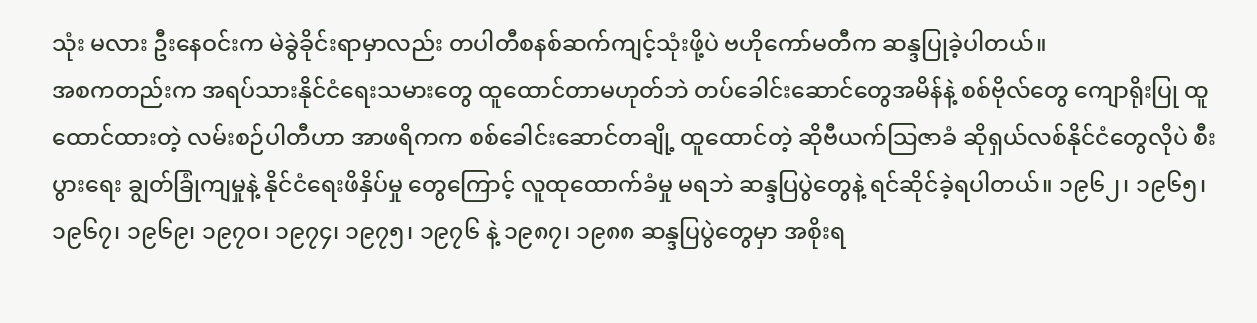သုံး မလား ဦးနေဝင်းက မဲခွဲခိုင်းရာမှာလည်း တပါတီစနစ်ဆက်ကျင့်သုံးဖို့ပဲ ဗဟိုကော်မတီက ဆန္ဒပြုခဲ့ပါတယ်။
အစကတည်းက အရပ်သားနိုင်ငံရေးသမားတွေ ထူထောင်တာမဟုတ်ဘဲ တပ်ခေါင်းဆောင်တွေအမိန်နဲ့ စစ်ဗိုလ်တွေ ကျောရိုးပြု ထူထောင်ထားတဲ့ လမ်းစဉ်ပါတီဟာ အာဖရိကက စစ်ခေါင်းဆောင်တချို့ ထူထောင်တဲ့ ဆိုဗီယက်သြဇာခံ ဆိုရှယ်လစ်နိုင်ငံတွေလိုပဲ စီးပွားရေး ချွတ်ခြုံကျမှုနဲ့ နိုင်ငံရေးဖိနှိပ်မှု တွေကြောင့် လူထုထောက်ခံမှု မရဘဲ ဆန္ဒပြပွဲတွေနဲ့ ရင်ဆိုင်ခဲ့ရပါတယ်။ ၁၉၆၂၊ ၁၉၆၅၊ ၁၉၆၇၊ ၁၉၆၉၊ ၁၉၇ဝ၊ ၁၉၇၄၊ ၁၉၇၅၊ ၁၉၇၆ နဲ့ ၁၉၈၇၊ ၁၉၈၈ ဆန္ဒပြပွဲတွေမှာ အစိုးရ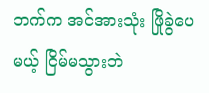ဘက်က အင်အားသုံး ဖြိုခွဲပေမယ့် ငြိမ်မသွားဘဲ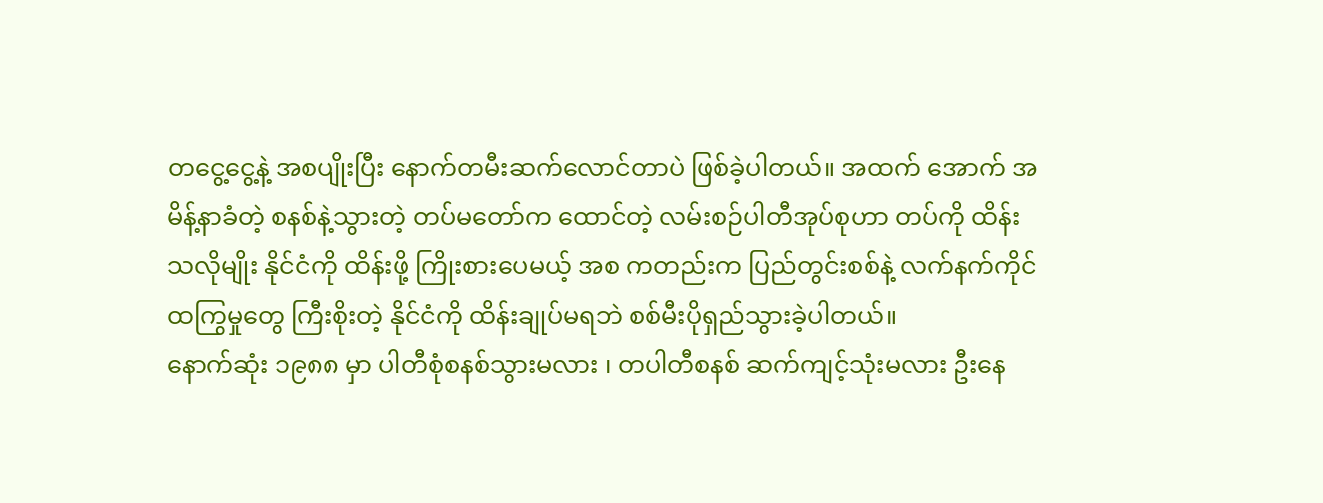တငွေ့ငွေ့နဲ့ အစပျိုးပြီး နောက်တမီးဆက်လောင်တာပဲ ဖြစ်ခဲ့ပါတယ်။ အထက် အောက် အမိန့်နာခံတဲ့ စနစ်နဲ့သွားတဲ့ တပ်မတော်က ထောင်တဲ့ လမ်းစဉ်ပါတီအုပ်စုဟာ တပ်ကို ထိန်းသလိုမျိုး နိုင်ငံကို ထိန်းဖို့ ကြိုးစားပေမယ့် အစ ကတည်းက ပြည်တွင်းစစ်နဲ့ လက်နက်ကိုင်ထကြွမှုတွေ ကြီးစိုးတဲ့ နိုင်ငံကို ထိန်းချုပ်မရဘဲ စစ်မီးပိုရှည်သွားခဲ့ပါတယ်။
နောက်ဆုံး ၁၉၈၈ မှာ ပါတီစုံစနစ်သွားမလား ၊ တပါတီစနစ် ဆက်ကျင့်သုံးမလား ဦးနေ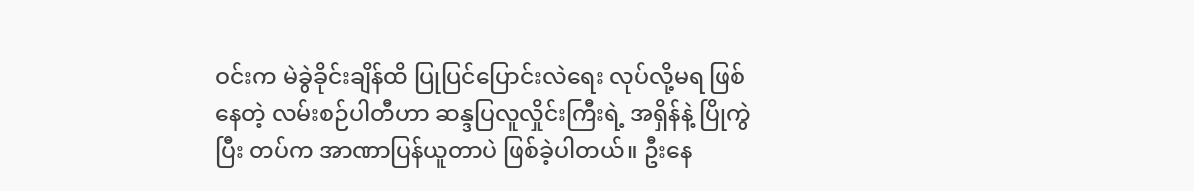ဝင်းက မဲခွဲခိုင်းချိန်ထိ ပြုပြင်ပြောင်းလဲရေး လုပ်လို့မရ ဖြစ်နေတဲ့ လမ်းစဉ်ပါတီဟာ ဆန္ဒပြလူလှိုင်းကြီးရဲ့ အရှိန်နဲ့ ပြိုကွဲပြီး တပ်က အာဏာပြန်ယူတာပဲ ဖြစ်ခဲ့ပါတယ်။ ဦးနေ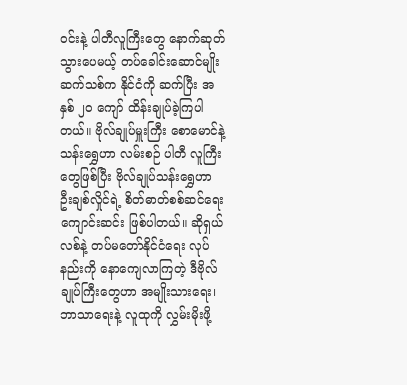ဝင်းနဲ့ ပါတီလူကြီးတွေ နောက်ဆုတ် သွားပေမယ့် တပ်ခေါင်းဆောင်မျိုးဆက်သစ်က နိုင်ငံကို ဆက်ပြီး အနှစ် ၂ဝ ကျော် ထိန်းချုပ်ခဲ့ကြပါတယ်။ ဗိုလ်ချုပ်မှူးကြီး စောမောင်နဲ့ သန်းရွှေဟာ လမ်းစဉ် ပါတီ လူကြီးတွေဖြစ်ပြီး ဗိုလ်ချုပ်သန်းရွှေဟာ ဦးချစ်လှိုင်ရဲ့ စိတ်ဓာတ်စစ်ဆင်ရေး ကျောင်းဆင်း ဖြစ်ပါတယ်။ ဆိုရှယ်လစ်နဲ့ တပ်မတော်နိုင်ငံရေး လုပ်နည်းကို နောကျေလာကြတဲ့ ဒီဗိုလ်ချုပ်ကြီးတွေဟာ အမျိုးသားရေး၊ ဘာသာရေးနဲ့ လူထုကို လွှမ်းမိုးဖို့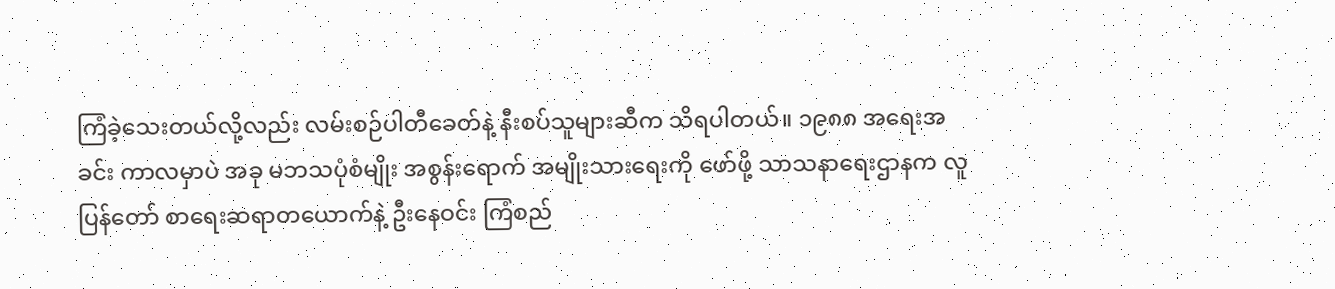ကြံခဲ့သေးတယ်လို့လည်း လမ်းစဉ်ပါတီခေတ်နဲ့ နီးစပ်သူများဆီက သိရပါတယ်။ ၁၉၈၈ အရေးအခင်း ကာလမှာပဲ အခု မဘသပုံစံမျိုး အစွန်းရောက် အမျိုးသားရေးကို ဖော်ဖို့ သာသနာရေးဌာနက လူပြန်တော် စာရေးဆရာတယောက်နဲ့ ဦးနေဝင်း ကြံစည်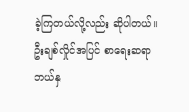ခဲ့ကြတယ်လို့လည်း ဆိုပါတယ်။ ဦးချစ်လှိုင်အပြင် စာရေးဆရာ ဘယ်နှ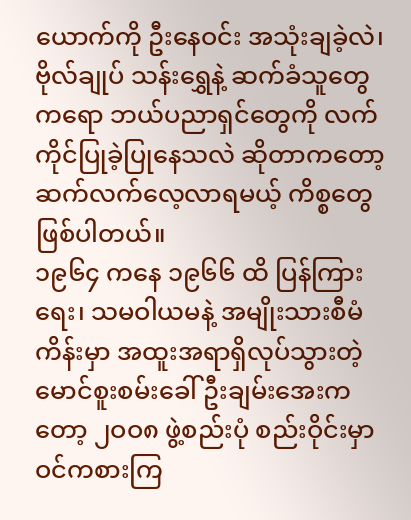ယောက်ကို ဦးနေဝင်း အသုံးချခဲ့လဲ၊ ဗိုလ်ချုပ် သန်းရွှေနဲ့ ဆက်ခံသူတွေကရော ဘယ်ပညာရှင်တွေကို လက်ကိုင်ပြုခဲ့ပြုနေသလဲ ဆိုတာကတော့ ဆက်လက်လေ့လာရမယ့် ကိစ္စတွေ ဖြစ်ပါတယ်။
၁၉၆၄ ကနေ ၁၉၆၆ ထိ ပြန်ကြားရေး၊ သမဝါယမနဲ့ အမျိုးသားစီမံကိန်းမှာ အထူးအရာရှိလုပ်သွားတဲ့ မောင်စူးစမ်းခေါ် ဦးချမ်းအေးကတော့ ၂ဝဝ၈ ဖွဲ့စည်းပုံ စည်းဝိုင်းမှာ ဝင်ကစားကြ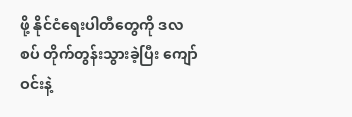ဖို့ နိုင်ငံရေးပါတီတွေကို ဒလစပ် တိုက်တွန်းသွားခဲ့ပြီး ကျော်ဝင်းနဲ့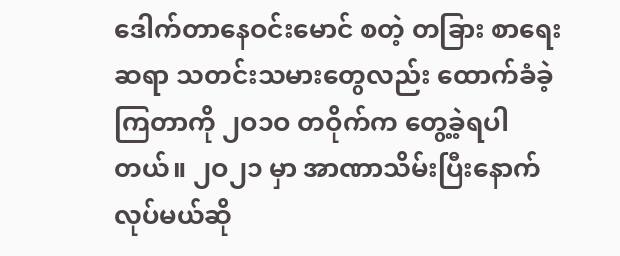ဒေါက်တာနေဝင်းမောင် စတဲ့ တခြား စာရေးဆရာ သတင်းသမားတွေလည်း ထောက်ခံခဲ့ကြတာကို ၂ဝ၁ဝ တဝိုက်က တွေ့ခဲ့ရပါတယ်။ ၂ဝ၂၁ မှာ အာဏာသိမ်းပြီးနောက် လုပ်မယ်ဆို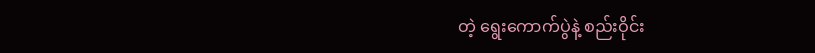တဲ့ ရွေးကောက်ပွဲနဲ့ စည်းဝိုင်း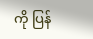ကို ပြန်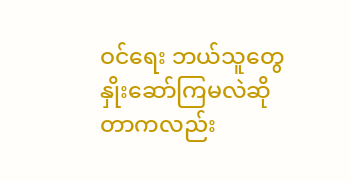ဝင်ရေး ဘယ်သူတွေ နှိုးဆော်ကြမလဲဆိုတာကလည်း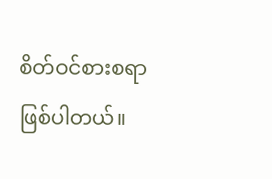စိတ်ဝင်စားစရာ ဖြစ်ပါတယ်။